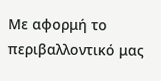Με αφορμή το περιβαλλοντικό μας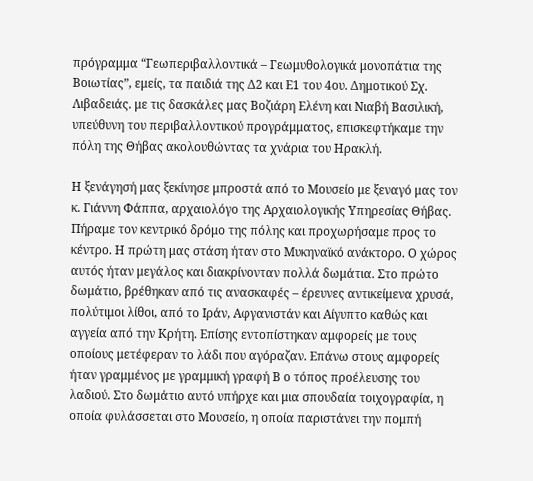πρόγραμμα “Γεωπεριβαλλοντικά – Γεωμυθολογικά μονοπάτια της Βοιωτίας”, εμείς, τα παιδιά της Δ2 και Ε1 του 4ου. Δημοτικού Σχ. Λιβαδειάς. με τις δασκάλες μας Βοζιάρη Ελένη και Νιαβή Βασιλική, υπεύθυνη του περιβαλλοντικού προγράμματος, επισκεφτήκαμε την πόλη της Θήβας ακολουθώντας τα χνάρια του Ηρακλή.

Η ξενάγησή μας ξεκίνησε μπροστά από το Μουσείο με ξεναγό μας τον κ. Γιάννη Φάππα, αρχαιολόγο της Αρχαιολογικής Υπηρεσίας Θήβας. Πήραμε τον κεντρικό δρόμο της πόλης και προχωρήσαμε προς το κέντρο. Η πρώτη μας στάση ήταν στο Μυκηναϊκό ανάκτορο. Ο χώρος αυτός ήταν μεγάλος και διακρίνονταν πολλά δωμάτια. Στο πρώτο δωμάτιο, βρέθηκαν από τις ανασκαφές – έρευνες αντικείμενα χρυσά, πολύτιμοι λίθοι, από το Ιράν, Αφγανιστάν και Αίγυπτο καθώς και αγγεία από την Κρήτη. Επίσης εντοπίστηκαν αμφορείς με τους οποίους μετέφεραν το λάδι που αγόραζαν. Επάνω στους αμφορείς ήταν γραμμένος με γραμμική γραφή Β ο τόπος προέλευσης του λαδιού. Στο δωμάτιο αυτό υπήρχε και μια σπουδαία τοιχογραφία, η οποία φυλάσσεται στο Μουσείο, η οποία παριστάνει την πομπή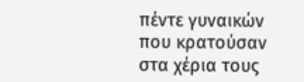πέντε γυναικών που κρατούσαν στα χέρια τους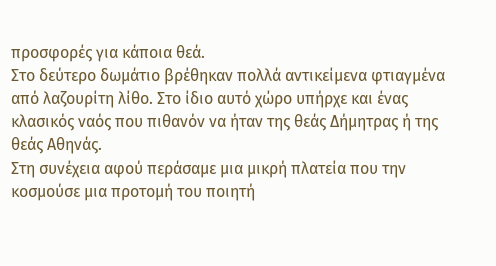προσφορές για κάποια θεά.
Στο δεύτερο δωμάτιο βρέθηκαν πολλά αντικείμενα φτιαγμένα από λαζουρίτη λίθο. Στο ίδιο αυτό χώρο υπήρχε και ένας κλασικός ναός που πιθανόν να ήταν της θεάς Δήμητρας ή της θεάς Αθηνάς.
Στη συνέχεια αφού περάσαμε μια μικρή πλατεία που την κοσμούσε μια προτομή του ποιητή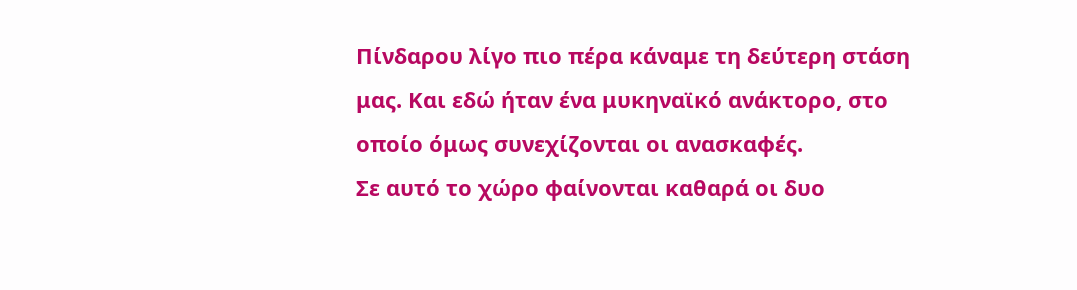Πίνδαρου λίγο πιο πέρα κάναμε τη δεύτερη στάση μας. Και εδώ ήταν ένα μυκηναϊκό ανάκτορο, στο οποίο όμως συνεχίζονται οι ανασκαφές.
Σε αυτό το χώρο φαίνονται καθαρά οι δυο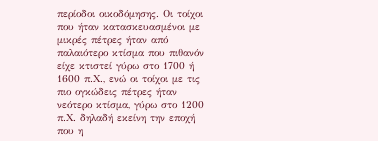περίοδοι οικοδόμησης. Οι τοίχοι που ήταν κατασκευασμένοι με μικρές πέτρες ήταν από παλαιότερο κτίσμα που πιθανόν είχε κτιστεί γύρω στο 1700 ή 1600 π.Χ., ενώ οι τοίχοι με τις πιο ογκώδεις πέτρες ήταν νεότερο κτίσμα, γύρω στο 1200 π.Χ. δηλαδή εκείνη την εποχή που η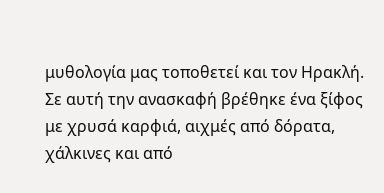μυθολογία μας τοποθετεί και τον Ηρακλή.
Σε αυτή την ανασκαφή βρέθηκε ένα ξίφος με χρυσά καρφιά, αιχμές από δόρατα, χάλκινες και από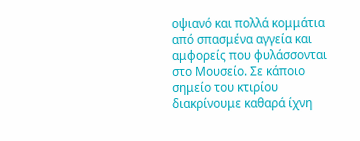οψιανό και πολλά κομμάτια από σπασμένα αγγεία και αμφορείς που φυλάσσονται στο Μουσείο. Σε κάποιο σημείο του κτιρίου διακρίνουμε καθαρά ίχνη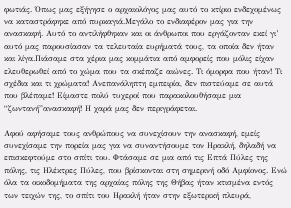φωτιάς. Όπως μας εξήγησε ο αρχαιολόγος μας αυτό το κτίριο ενδεχομένως να καταστράφηκε από πυρκαγιά.Μεγάλο το ενδιαφέρον μας για την ανασκαφή. Αυτό το αντιλήφθηκαν και οι άνθρωποι που εργάζονταν εκεί γι’ αυτό μας παρουσίασαν τα τελευταία ευρήματά τους, τα οποία δεν ήταν και λίγα.Πιάσαμε στα χέρια μας κομμάτια από αμφορείς που μόλις είχαν ελευθερωθεί από το χώμα που τα σκέπαζε αιώνες. Τι όμορφα που ήταν! Τι σχέδια και τι χρώματα! Ανεπανάληπτη εμπειρία, δεν πιστεύαμε σε αυτά που βλέπαμε! Είμαστε πολύ τυχεροί που παρακολουθήσαμε μια “ζωντανή”ανασκαφή! Η χαρά μας δεν περιγράφεται.

Αφού αφήσαμε τους ανθρώπους να συνεχίσουν την ανασκαφή, εμείς συνεχίσαμε την πορεία μας για να συναντήσουμε τον Ηρακλή, δηλαδή να
επισκεφτούμε στο σπίτι του. Φτάσαμε σε μια από τις Επτά Πύλες της πόλης, τις Ηλέκτρες Πύλες, που βρίσκονται στη σημερινή οδό Αμφίονος. Ενώ όλα τα οικοδομήματα της αρχαίας πόλης της Θήβας ήταν κτισμένα εντός των τειχών της, το σπίτι του Ηρακλή ήταν στην εξωτερική πλευρά,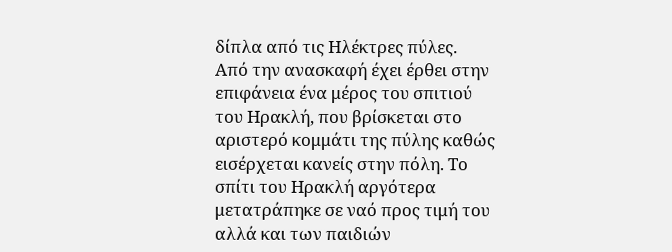δίπλα από τις Ηλέκτρες πύλες.
Από την ανασκαφή έχει έρθει στην επιφάνεια ένα μέρος του σπιτιού του Ηρακλή, που βρίσκεται στο αριστερό κομμάτι της πύλης καθώς εισέρχεται κανείς στην πόλη. Το σπίτι του Ηρακλή αργότερα μετατράπηκε σε ναό προς τιμή του αλλά και των παιδιών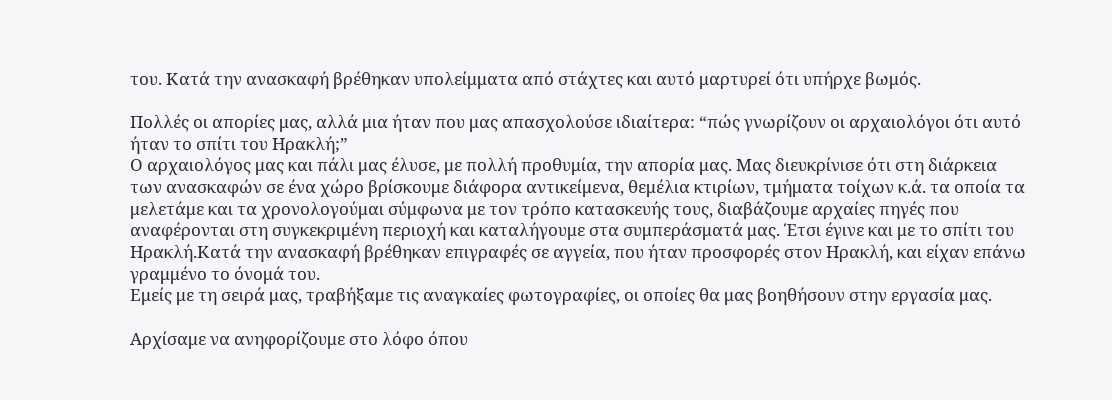του. Κατά την ανασκαφή βρέθηκαν υπολείμματα από στάχτες και αυτό μαρτυρεί ότι υπήρχε βωμός.

Πολλές οι απορίες μας, αλλά μια ήταν που μας απασχολούσε ιδιαίτερα: “πώς γνωρίζουν οι αρχαιολόγοι ότι αυτό ήταν το σπίτι του Ηρακλή;”
Ο αρχαιολόγος μας και πάλι μας έλυσε, με πολλή προθυμία, την απορία μας. Μας διευκρίνισε ότι στη διάρκεια των ανασκαφών σε ένα χώρο βρίσκουμε διάφορα αντικείμενα, θεμέλια κτιρίων, τμήματα τοίχων κ.ά. τα οποία τα μελετάμε και τα χρονολογούμαι σύμφωνα με τον τρόπο κατασκευής τους, διαβάζουμε αρχαίες πηγές που αναφέρονται στη συγκεκριμένη περιοχή και καταλήγουμε στα συμπεράσματά μας. Έτσι έγινε και με το σπίτι του Ηρακλή.Κατά την ανασκαφή βρέθηκαν επιγραφές σε αγγεία, που ήταν προσφορές στον Ηρακλή, και είχαν επάνω γραμμένο το όνομά του.
Εμείς με τη σειρά μας, τραβήξαμε τις αναγκαίες φωτογραφίες, οι οποίες θα μας βοηθήσουν στην εργασία μας.

Αρχίσαμε να ανηφορίζουμε στο λόφο όπου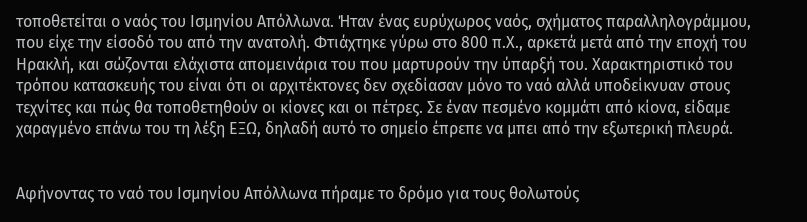τοποθετείται ο ναός του Ισμηνίου Απόλλωνα. Ήταν ένας ευρύχωρος ναός, σχήματος παραλληλογράμμου, που είχε την είσοδό του από την ανατολή. Φτιάχτηκε γύρω στο 800 π.Χ., αρκετά μετά από την εποχή του Ηρακλή, και σώζονται ελάχιστα απομεινάρια του που μαρτυρούν την ύπαρξή του. Χαρακτηριστικό του τρόπου κατασκευής του είναι ότι οι αρχιτέκτονες δεν σχεδίασαν μόνο το ναό αλλά υποδείκνυαν στους τεχνίτες και πώς θα τοποθετηθούν οι κίονες και οι πέτρες. Σε έναν πεσμένο κομμάτι από κίονα, είδαμε χαραγμένο επάνω του τη λέξη ΕΞΩ, δηλαδή αυτό το σημείο έπρεπε να μπει από την εξωτερική πλευρά.


Αφήνοντας το ναό του Ισμηνίου Απόλλωνα πήραμε το δρόμο για τους θολωτούς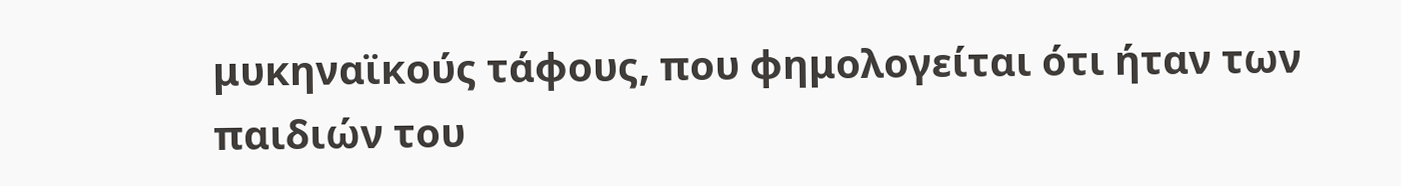μυκηναϊκούς τάφους, που φημολογείται ότι ήταν των παιδιών του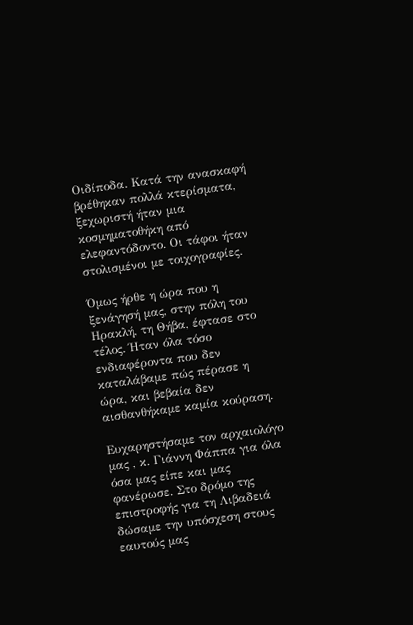Οιδίποδα. Κατά την ανασκαφή βρέθηκαν πολλά κτερίσματα, ξεχωριστή ήταν μια κοσμηματοθήκη από ελεφαντόδοντο. Οι τάφοι ήταν στολισμένοι με τοιχογραφίες.

Όμως ήρθε η ώρα που η ξενάγησή μας, στην πόλη του Ηρακλή, τη Θήβα, έφτασε στο τέλος. Ήταν όλα τόσο ενδιαφέροντα που δεν καταλάβαμε πώς πέρασε η ώρα, και βεβαία δεν αισθανθήκαμε καμία κούραση.

Ευχαρηστήσαμε τον αρχαιολόγο μας , κ. Γιάννη Φάππα για όλα όσα μας είπε και μας φανέρωσε. Στο δρόμο της επιστροφής για τη Λιβαδειά δώσαμε την υπόσχεση στους εαυτούς μας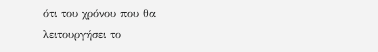ότι του χρόνου που θα λειτουργήσει το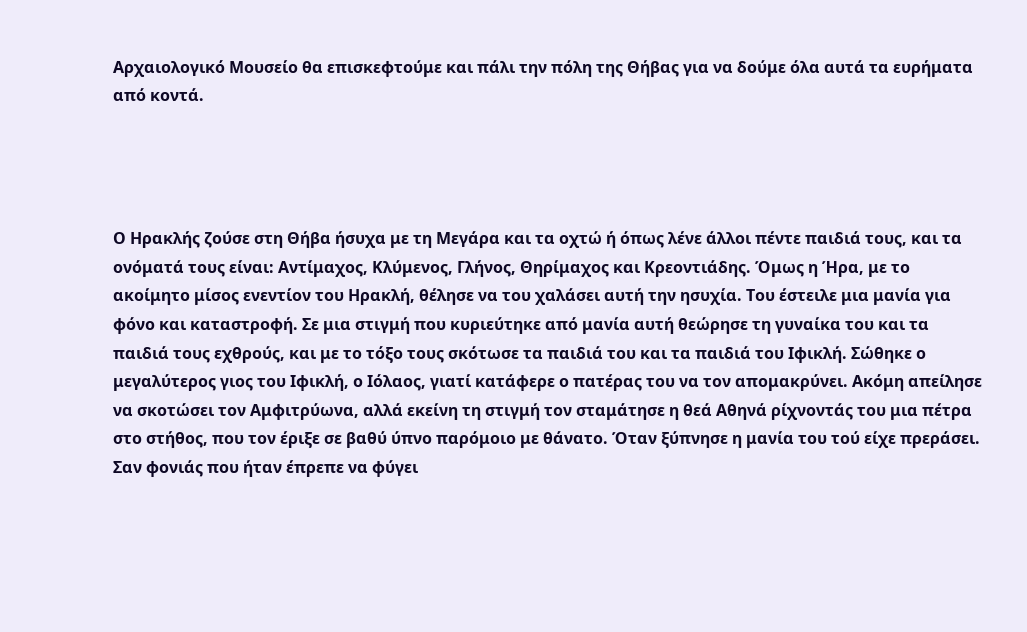Αρχαιολογικό Μουσείο θα επισκεφτούμε και πάλι την πόλη της Θήβας για να δούμε όλα αυτά τα ευρήματα από κοντά.




Ο Ηρακλής ζούσε στη Θήβα ήσυχα με τη Μεγάρα και τα οχτώ ή όπως λένε άλλοι πέντε παιδιά τους, και τα ονόματά τους είναι: Αντίμαχος, Κλύμενος, Γλήνος, Θηρίμαχος και Κρεοντιάδης. Όμως η Ήρα, με το ακοίμητο μίσος ενεντίον του Ηρακλή, θέλησε να του χαλάσει αυτή την ησυχία. Του έστειλε μια μανία για φόνο και καταστροφή. Σε μια στιγμή που κυριεύτηκε από μανία αυτή θεώρησε τη γυναίκα του και τα παιδιά τους εχθρούς, και με το τόξο τους σκότωσε τα παιδιά του και τα παιδιά του Ιφικλή. Σώθηκε ο μεγαλύτερος γιος του Ιφικλή, ο Ιόλαος, γιατί κατάφερε ο πατέρας του να τον απομακρύνει. Ακόμη απείλησε να σκοτώσει τον Αμφιτρύωνα, αλλά εκείνη τη στιγμή τον σταμάτησε η θεά Αθηνά ρίχνοντάς του μια πέτρα στο στήθος, που τον έριξε σε βαθύ ύπνο παρόμοιο με θάνατο. Όταν ξύπνησε η μανία του τού είχε πρεράσει.
Σαν φονιάς που ήταν έπρεπε να φύγει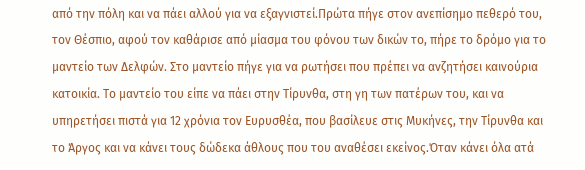από την πόλη και να πάει αλλού για να εξαγνιστεί.Πρώτα πήγε στον ανεπίσημο πεθερό του, τον Θέσπιο, αφού τον καθάρισε από μίασμα του φόνου των δικών το, πήρε το δρόμο για το μαντείο των Δελφών. Στο μαντείο πήγε για να ρωτήσει που πρέπει να ανζητήσει καινούρια κατοικία. Το μαντείο του είπε να πάει στην Τίρυνθα, στη γη των πατέρων του, και να υπηρετήσει πιστά για 12 χρόνια τον Ευρυσθέα, που βασίλευε στις Μυκήνες, την Τίρυνθα και το Άργος και να κάνει τους δώδεκα άθλους που του αναθέσει εκείνος.Όταν κάνει όλα ατά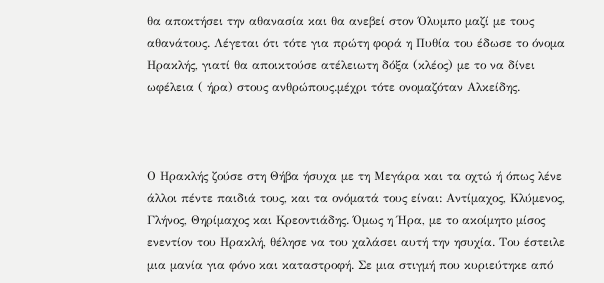θα αποκτήσει την αθανασία και θα ανεβεί στον Όλυμπο μαζί με τους αθανάτους. Λέγεται ότι τότε για πρώτη φορά η Πυθία του έδωσε το όνομα Ηρακλής, γιατί θα αποικτούσε ατέλειωτη δόξα (κλέος) με το να δίνει ωφέλεια ( ήρα) στους ανθρώπους.μέχρι τότε ονομαζόταν Αλκείδης.



Ο Ηρακλής ζούσε στη Θήβα ήσυχα με τη Μεγάρα και τα οχτώ ή όπως λένε άλλοι πέντε παιδιά τους, και τα ονόματά τους είναι: Αντίμαχος, Κλύμενος, Γλήνος, Θηρίμαχος και Κρεοντιάδης. Όμως η Ήρα, με το ακοίμητο μίσος ενεντίον του Ηρακλή, θέλησε να του χαλάσει αυτή την ησυχία. Του έστειλε μια μανία για φόνο και καταστροφή. Σε μια στιγμή που κυριεύτηκε από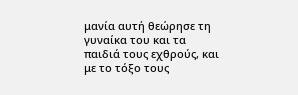μανία αυτή θεώρησε τη γυναίκα του και τα παιδιά τους εχθρούς, και με το τόξο τους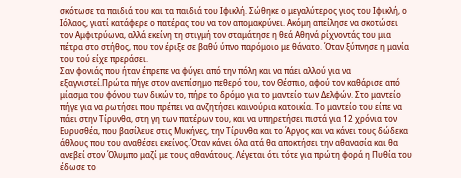σκότωσε τα παιδιά του και τα παιδιά του Ιφικλή. Σώθηκε ο μεγαλύτερος γιος του Ιφικλή, ο Ιόλαος, γιατί κατάφερε ο πατέρας του να τον απομακρύνει. Ακόμη απείλησε να σκοτώσει τον Αμφιτρύωνα, αλλά εκείνη τη στιγμή τον σταμάτησε η θεά Αθηνά ρίχνοντάς του μια πέτρα στο στήθος, που τον έριξε σε βαθύ ύπνο παρόμοιο με θάνατο. Όταν ξύπνησε η μανία του τού είχε πρεράσει.
Σαν φονιάς που ήταν έπρεπε να φύγει από την πόλη και να πάει αλλού για να εξαγνιστεί.Πρώτα πήγε στον ανεπίσημο πεθερό του, τον Θέσπιο, αφού τον καθάρισε από μίασμα του φόνου των δικών το, πήρε το δρόμο για το μαντείο των Δελφών. Στο μαντείο πήγε για να ρωτήσει που πρέπει να ανζητήσει καινούρια κατοικία. Το μαντείο του είπε να πάει στην Τίρυνθα, στη γη των πατέρων του, και να υπηρετήσει πιστά για 12 χρόνια τον Ευρυσθέα, που βασίλευε στις Μυκήνες, την Τίρυνθα και το Άργος και να κάνει τους δώδεκα άθλους που του αναθέσει εκείνος.Όταν κάνει όλα ατά θα αποκτήσει την αθανασία και θα ανεβεί στον Όλυμπο μαζί με τους αθανάτους. Λέγεται ότι τότε για πρώτη φορά η Πυθία του έδωσε το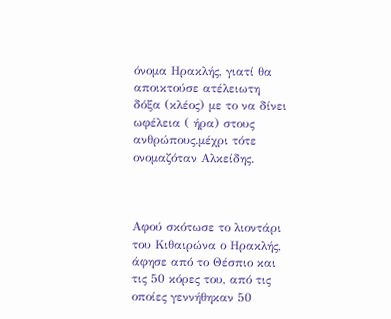όνομα Ηρακλής, γιατί θα αποικτούσε ατέλειωτη δόξα (κλέος) με το να δίνει ωφέλεια ( ήρα) στους ανθρώπους.μέχρι τότε ονομαζόταν Αλκείδης.



Αφού σκότωσε το λιοντάρι του Κιθαιρώνα ο Ηρακλής, άφησε από το Θέσπιο και τις 50 κόρες του, από τις οποίες γεννήθηκαν 50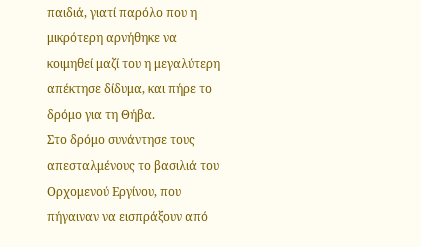παιδιά, γιατί παρόλο που η μικρότερη αρνήθηκε να κοιμηθεί μαζί του η μεγαλύτερη απέκτησε δίδυμα, και πήρε το δρόμο για τη Θήβα.
Στο δρόμο συνάντησε τους απεσταλμένους το βασιλιά του Ορχομενού Εργίνου, που πήγαιναν να εισπράξουν από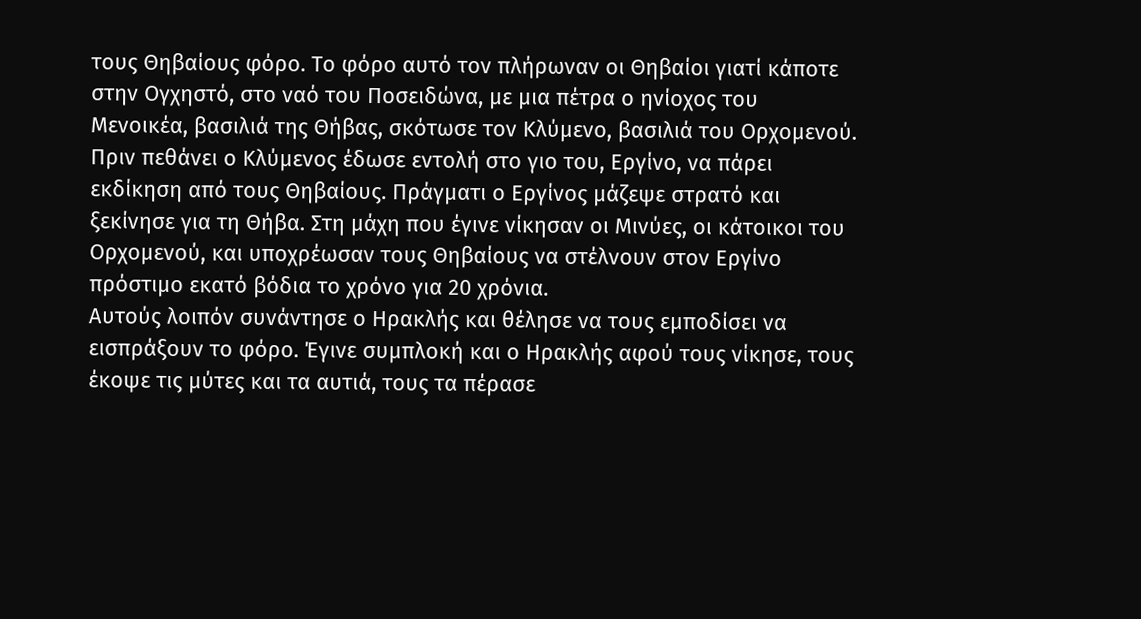τους Θηβαίους φόρο. Το φόρο αυτό τον πλήρωναν οι Θηβαίοι γιατί κάποτε στην Ογχηστό, στο ναό του Ποσειδώνα, με μια πέτρα ο ηνίοχος του Μενοικέα, βασιλιά της Θήβας, σκότωσε τον Κλύμενο, βασιλιά του Ορχομενού. Πριν πεθάνει ο Κλύμενος έδωσε εντολή στο γιο του, Εργίνο, να πάρει εκδίκηση από τους Θηβαίους. Πράγματι ο Εργίνος μάζεψε στρατό και ξεκίνησε για τη Θήβα. Στη μάχη που έγινε νίκησαν οι Μινύες, οι κάτοικοι του Ορχομενού, και υποχρέωσαν τους Θηβαίους να στέλνουν στον Εργίνο πρόστιμο εκατό βόδια το χρόνο για 20 χρόνια.
Αυτούς λοιπόν συνάντησε ο Ηρακλής και θέλησε να τους εμποδίσει να εισπράξουν το φόρο. Έγινε συμπλοκή και ο Ηρακλής αφού τους νίκησε, τους έκοψε τις μύτες και τα αυτιά, τους τα πέρασε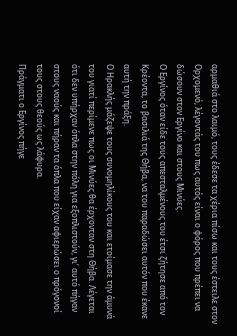αρμαθιά στο λαιμό, τους έδεσε τα χέρια πίσω και τους έστειλε στον Ορχομενό, λέγοντάς του πως αυτός είναι ο φόρος που πρέπει να δώσουν στον Εργίνο και στους Μινύες.
Ο Εργίνος όταν είδε τους απεσταλμένους του έτσι ζήτησε από τον Κρέοντα, το βασιλιά της Θήβα, να του παραδώσει αυτόν που έκανε αυτή την πράξη.
Ο Ηρακλής μάζεψε τους συνομηλίκους του και ετοίμασε την άμυνά του γιατί περίμενε πως οι Μινύες θα έρχονταν στη Θήβα. Λέγεται ότι δεν υπήρχαν όπλα στην πόλη για εξοπλιστούν, γι’ αυτό πήγαν στους ναούς και πήραν τα όπλα που είχαν αφιερώσει ο πρόγονοί τους στους θεούς ως λάφυρα.
Πράγματι ο Εργίνος πήγε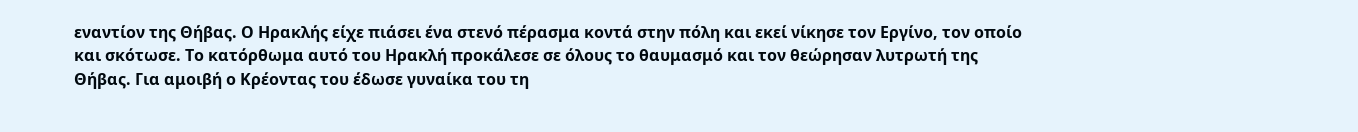εναντίον της Θήβας. Ο Ηρακλής είχε πιάσει ένα στενό πέρασμα κοντά στην πόλη και εκεί νίκησε τον Εργίνο, τον οποίο και σκότωσε. Το κατόρθωμα αυτό του Ηρακλή προκάλεσε σε όλους το θαυμασμό και τον θεώρησαν λυτρωτή της Θήβας. Για αμοιβή ο Κρέοντας του έδωσε γυναίκα του τη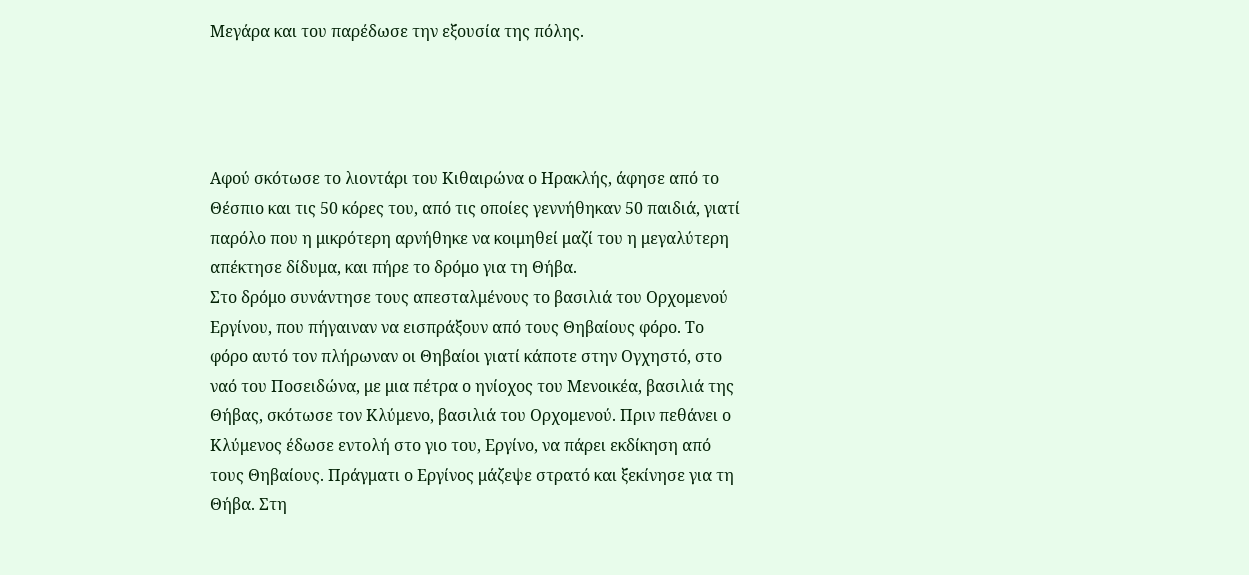Μεγάρα και του παρέδωσε την εξουσία της πόλης.




Αφού σκότωσε το λιοντάρι του Κιθαιρώνα ο Ηρακλής, άφησε από το Θέσπιο και τις 50 κόρες του, από τις οποίες γεννήθηκαν 50 παιδιά, γιατί παρόλο που η μικρότερη αρνήθηκε να κοιμηθεί μαζί του η μεγαλύτερη απέκτησε δίδυμα, και πήρε το δρόμο για τη Θήβα.
Στο δρόμο συνάντησε τους απεσταλμένους το βασιλιά του Ορχομενού Εργίνου, που πήγαιναν να εισπράξουν από τους Θηβαίους φόρο. Το φόρο αυτό τον πλήρωναν οι Θηβαίοι γιατί κάποτε στην Ογχηστό, στο ναό του Ποσειδώνα, με μια πέτρα ο ηνίοχος του Μενοικέα, βασιλιά της Θήβας, σκότωσε τον Κλύμενο, βασιλιά του Ορχομενού. Πριν πεθάνει ο Κλύμενος έδωσε εντολή στο γιο του, Εργίνο, να πάρει εκδίκηση από τους Θηβαίους. Πράγματι ο Εργίνος μάζεψε στρατό και ξεκίνησε για τη Θήβα. Στη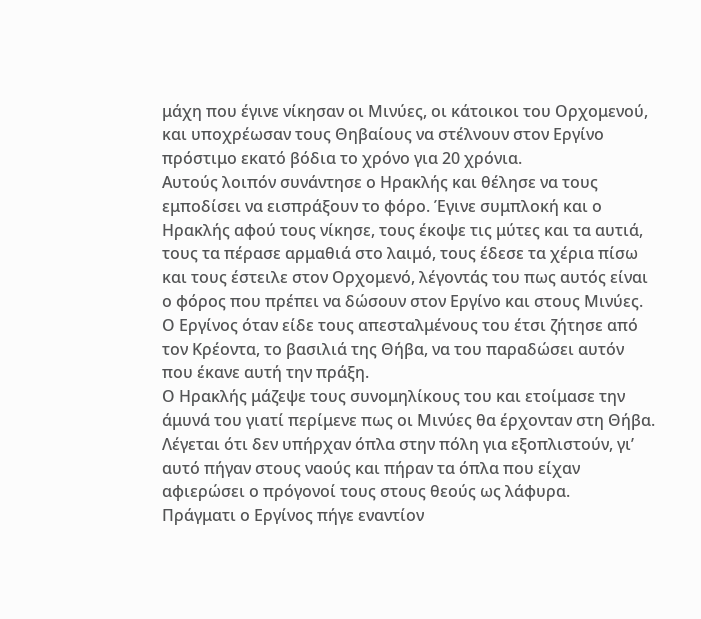μάχη που έγινε νίκησαν οι Μινύες, οι κάτοικοι του Ορχομενού, και υποχρέωσαν τους Θηβαίους να στέλνουν στον Εργίνο πρόστιμο εκατό βόδια το χρόνο για 20 χρόνια.
Αυτούς λοιπόν συνάντησε ο Ηρακλής και θέλησε να τους εμποδίσει να εισπράξουν το φόρο. Έγινε συμπλοκή και ο Ηρακλής αφού τους νίκησε, τους έκοψε τις μύτες και τα αυτιά, τους τα πέρασε αρμαθιά στο λαιμό, τους έδεσε τα χέρια πίσω και τους έστειλε στον Ορχομενό, λέγοντάς του πως αυτός είναι ο φόρος που πρέπει να δώσουν στον Εργίνο και στους Μινύες.
Ο Εργίνος όταν είδε τους απεσταλμένους του έτσι ζήτησε από τον Κρέοντα, το βασιλιά της Θήβα, να του παραδώσει αυτόν που έκανε αυτή την πράξη.
Ο Ηρακλής μάζεψε τους συνομηλίκους του και ετοίμασε την άμυνά του γιατί περίμενε πως οι Μινύες θα έρχονταν στη Θήβα. Λέγεται ότι δεν υπήρχαν όπλα στην πόλη για εξοπλιστούν, γι’ αυτό πήγαν στους ναούς και πήραν τα όπλα που είχαν αφιερώσει ο πρόγονοί τους στους θεούς ως λάφυρα.
Πράγματι ο Εργίνος πήγε εναντίον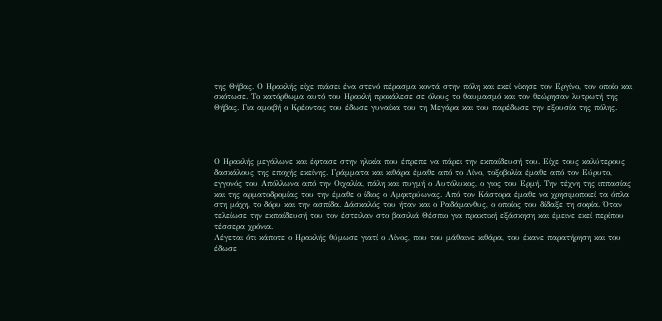της Θήβας. Ο Ηρακλής είχε πιάσει ένα στενό πέρασμα κοντά στην πόλη και εκεί νίκησε τον Εργίνο, τον οποίο και σκότωσε. Το κατόρθωμα αυτό του Ηρακλή προκάλεσε σε όλους το θαυμασμό και τον θεώρησαν λυτρωτή της Θήβας. Για αμοιβή ο Κρέοντας του έδωσε γυναίκα του τη Μεγάρα και του παρέδωσε την εξουσία της πόλης.




Ο Ηρακλής μεγάλωνε και έφτασε στην ηλικία που έπρεπε να πάρει την εκπαίδευσή του. Είχε τους καλύτερους δασκάλους της εποχής εκείνης. Γράμματα και κιθάρα έμαθε από το Λίνο, τοξοβολία έμαθε από τον Εύρυτο, εγγονός του Απόλλωνα από την Οιχαλία, πάλη και πυγμή ο Αυτόλυκος, ο γιος του Ερμή. Την τέχνη της ιππασίας και της αρματοδρομίας του την έμαθε ο ίδιος ο Αμφιτρύωνας. Από τον Κάστορα έμαθε να χρησιμοποιεί τα όπλα στη μάχη, το δόρυ και την ασπίδα. Δάσκαλός του ήταν και ο Ραδάμανθυς, ο οποίος του δίδαξε τη σοφία. Όταν τελείωσε την εκπαίδευσή του τον έστειλαν στο βασιλιά Θέσπιο για πρακτική εξάσκηση και έμεινε εκεί περίπου τέσσερα χρόνια.
Λέγεται ότι κάποτε ο Ηρακλής θύμωσε γιατί ο Λίνος, που του μάθαινε κιθάρα, του έκανε παρατήρηση και του έδωσε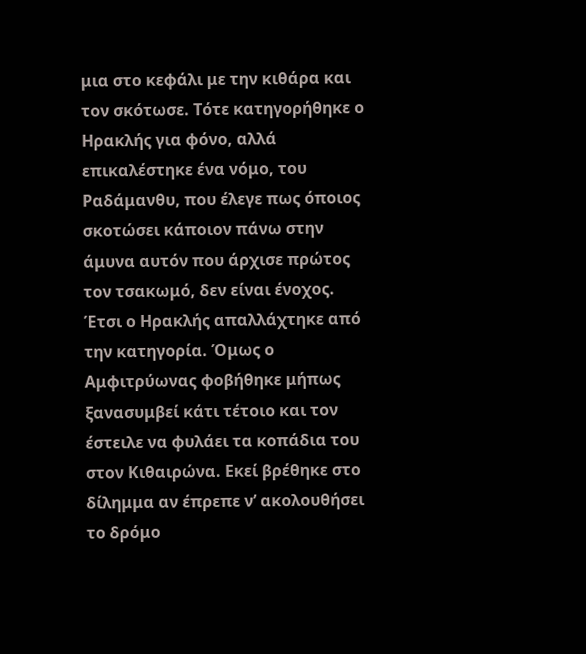μια στο κεφάλι με την κιθάρα και τον σκότωσε. Τότε κατηγορήθηκε ο Ηρακλής για φόνο, αλλά επικαλέστηκε ένα νόμο, του Ραδάμανθυ, που έλεγε πως όποιος σκοτώσει κάποιον πάνω στην άμυνα αυτόν που άρχισε πρώτος τον τσακωμό, δεν είναι ένοχος. Έτσι ο Ηρακλής απαλλάχτηκε από την κατηγορία. Όμως ο Αμφιτρύωνας φοβήθηκε μήπως ξανασυμβεί κάτι τέτοιο και τον έστειλε να φυλάει τα κοπάδια του στον Κιθαιρώνα. Εκεί βρέθηκε στο δίλημμα αν έπρεπε ν’ ακολουθήσει το δρόμο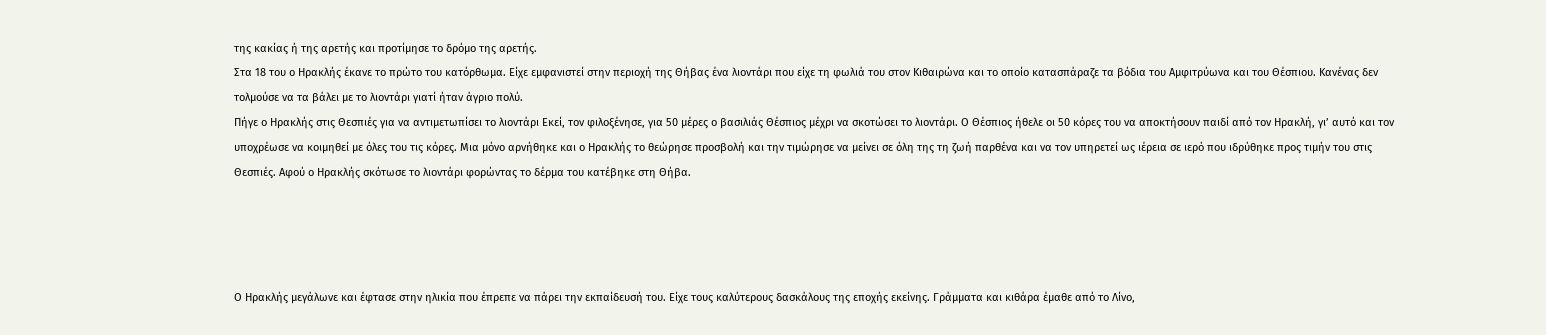της κακίας ή της αρετής και προτίμησε το δρόμο της αρετής.
Στα 18 του ο Ηρακλής έκανε το πρώτο του κατόρθωμα. Είχε εμφανιστεί στην περιοχή της Θήβας ένα λιοντάρι που είχε τη φωλιά του στον Κιθαιρώνα και το οποίο κατασπάραζε τα βόδια του Αμφιτρύωνα και του Θέσπιου. Κανένας δεν τολμούσε να τα βάλει με το λιοντάρι γιατί ήταν άγριο πολύ.
Πήγε ο Ηρακλής στις Θεσπιές για να αντιμετωπίσει το λιοντάρι Εκεί, τον φιλοξένησε, για 50 μέρες ο βασιλιάς Θέσπιος μέχρι να σκοτώσει το λιοντάρι. Ο Θέσπιος ήθελε οι 50 κόρες του να αποκτήσουν παιδί από τον Ηρακλή, γι’ αυτό και τον υποχρέωσε να κοιμηθεί με όλες του τις κόρες. Μια μόνο αρνήθηκε και ο Ηρακλής το θεώρησε προσβολή και την τιμώρησε να μείνει σε όλη της τη ζωή παρθένα και να τον υπηρετεί ως ιέρεια σε ιερό που ιδρύθηκε προς τιμήν του στις Θεσπιές. Αφού ο Ηρακλής σκότωσε το λιοντάρι φορώντας το δέρμα του κατέβηκε στη Θήβα.




Ο Ηρακλής μεγάλωνε και έφτασε στην ηλικία που έπρεπε να πάρει την εκπαίδευσή του. Είχε τους καλύτερους δασκάλους της εποχής εκείνης. Γράμματα και κιθάρα έμαθε από το Λίνο,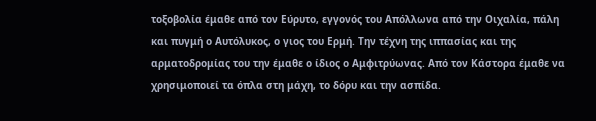τοξοβολία έμαθε από τον Εύρυτο, εγγονός του Απόλλωνα από την Οιχαλία, πάλη και πυγμή ο Αυτόλυκος, ο γιος του Ερμή. Την τέχνη της ιππασίας και της αρματοδρομίας του την έμαθε ο ίδιος ο Αμφιτρύωνας. Από τον Κάστορα έμαθε να χρησιμοποιεί τα όπλα στη μάχη, το δόρυ και την ασπίδα.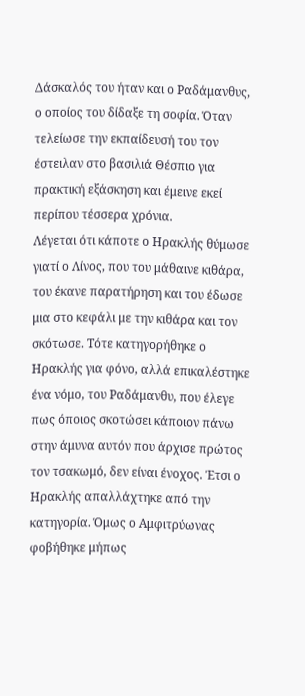Δάσκαλός του ήταν και ο Ραδάμανθυς, ο οποίος του δίδαξε τη σοφία. Όταν τελείωσε την εκπαίδευσή του τον έστειλαν στο βασιλιά Θέσπιο για πρακτική εξάσκηση και έμεινε εκεί περίπου τέσσερα χρόνια.
Λέγεται ότι κάποτε ο Ηρακλής θύμωσε γιατί ο Λίνος, που του μάθαινε κιθάρα, του έκανε παρατήρηση και του έδωσε μια στο κεφάλι με την κιθάρα και τον σκότωσε. Τότε κατηγορήθηκε ο Ηρακλής για φόνο, αλλά επικαλέστηκε ένα νόμο, του Ραδάμανθυ, που έλεγε πως όποιος σκοτώσει κάποιον πάνω στην άμυνα αυτόν που άρχισε πρώτος τον τσακωμό, δεν είναι ένοχος. Έτσι ο Ηρακλής απαλλάχτηκε από την κατηγορία. Όμως ο Αμφιτρύωνας φοβήθηκε μήπως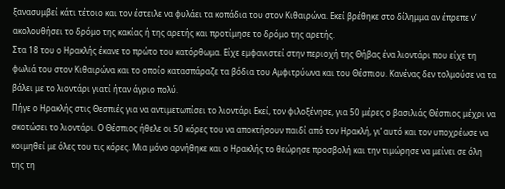ξανασυμβεί κάτι τέτοιο και τον έστειλε να φυλάει τα κοπάδια του στον Κιθαιρώνα. Εκεί βρέθηκε στο δίλημμα αν έπρεπε ν’ ακολουθήσει το δρόμο της κακίας ή της αρετής και προτίμησε το δρόμο της αρετής.
Στα 18 του ο Ηρακλής έκανε το πρώτο του κατόρθωμα. Είχε εμφανιστεί στην περιοχή της Θήβας ένα λιοντάρι που είχε τη φωλιά του στον Κιθαιρώνα και το οποίο κατασπάραζε τα βόδια του Αμφιτρύωνα και του Θέσπιου. Κανένας δεν τολμούσε να τα βάλει με το λιοντάρι γιατί ήταν άγριο πολύ.
Πήγε ο Ηρακλής στις Θεσπιές για να αντιμετωπίσει το λιοντάρι Εκεί, τον φιλοξένησε, για 50 μέρες ο βασιλιάς Θέσπιος μέχρι να σκοτώσει το λιοντάρι. Ο Θέσπιος ήθελε οι 50 κόρες του να αποκτήσουν παιδί από τον Ηρακλή, γι’ αυτό και τον υποχρέωσε να κοιμηθεί με όλες του τις κόρες. Μια μόνο αρνήθηκε και ο Ηρακλής το θεώρησε προσβολή και την τιμώρησε να μείνει σε όλη της τη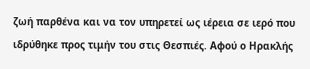ζωή παρθένα και να τον υπηρετεί ως ιέρεια σε ιερό που ιδρύθηκε προς τιμήν του στις Θεσπιές. Αφού ο Ηρακλής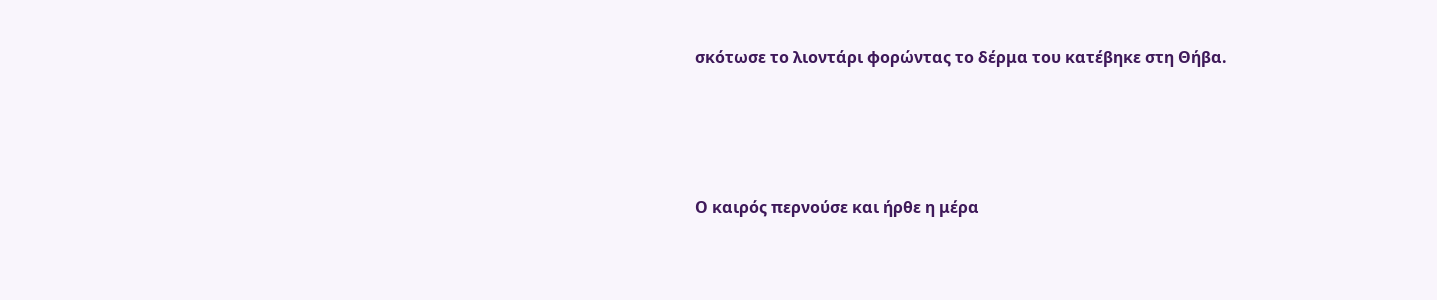σκότωσε το λιοντάρι φορώντας το δέρμα του κατέβηκε στη Θήβα.




Ο καιρός περνούσε και ήρθε η μέρα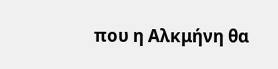που η Αλκμήνη θα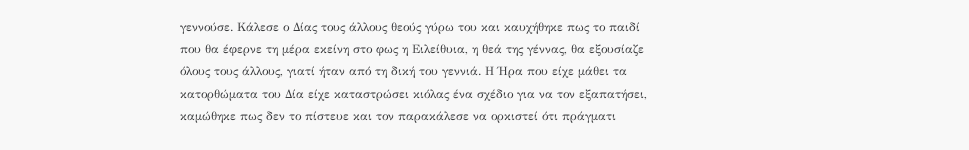γεννούσε. Κάλεσε ο Δίας τους άλλους θεούς γύρω του και καυχήθηκε πως το παιδί που θα έφερνε τη μέρα εκείνη στο φως η Ειλείθυια, η θεά της γέννας, θα εξουσίαζε όλους τους άλλους, γιατί ήταν από τη δική του γεννιά. Η Ήρα που είχε μάθει τα κατορθώματα του Δία είχε καταστρώσει κιόλας ένα σχέδιο για να τον εξαπατήσει, καμώθηκε πως δεν το πίστευε και τον παρακάλεσε να ορκιστεί ότι πράγματι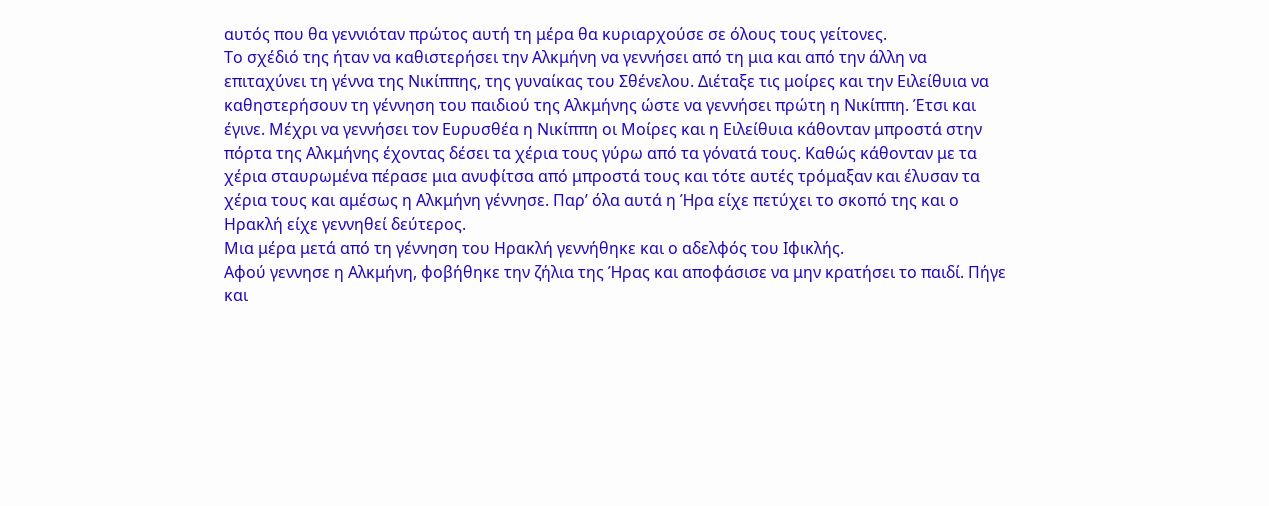αυτός που θα γεννιόταν πρώτος αυτή τη μέρα θα κυριαρχούσε σε όλους τους γείτονες.
Το σχέδιό της ήταν να καθιστερήσει την Αλκμήνη να γεννήσει από τη μια και από την άλλη να επιταχύνει τη γέννα της Νικίππης, της γυναίκας του Σθένελου. Διέταξε τις μοίρες και την Ειλείθυια να καθηστερήσουν τη γέννηση του παιδιού της Αλκμήνης ώστε να γεννήσει πρώτη η Νικίππη. Έτσι και έγινε. Μέχρι να γεννήσει τον Ευρυσθέα η Νικίππη οι Μοίρες και η Ειλείθυια κάθονταν μπροστά στην πόρτα της Αλκμήνης έχοντας δέσει τα χέρια τους γύρω από τα γόνατά τους. Καθώς κάθονταν με τα χέρια σταυρωμένα πέρασε μια ανυφίτσα από μπροστά τους και τότε αυτές τρόμαξαν και έλυσαν τα χέρια τους και αμέσως η Αλκμήνη γέννησε. Παρ’ όλα αυτά η Ήρα είχε πετύχει το σκοπό της και ο Ηρακλή είχε γεννηθεί δεύτερος.
Μια μέρα μετά από τη γέννηση του Ηρακλή γεννήθηκε και ο αδελφός του Ιφικλής.
Αφού γεννησε η Αλκμήνη, φοβήθηκε την ζήλια της Ήρας και αποφάσισε να μην κρατήσει το παιδί. Πήγε και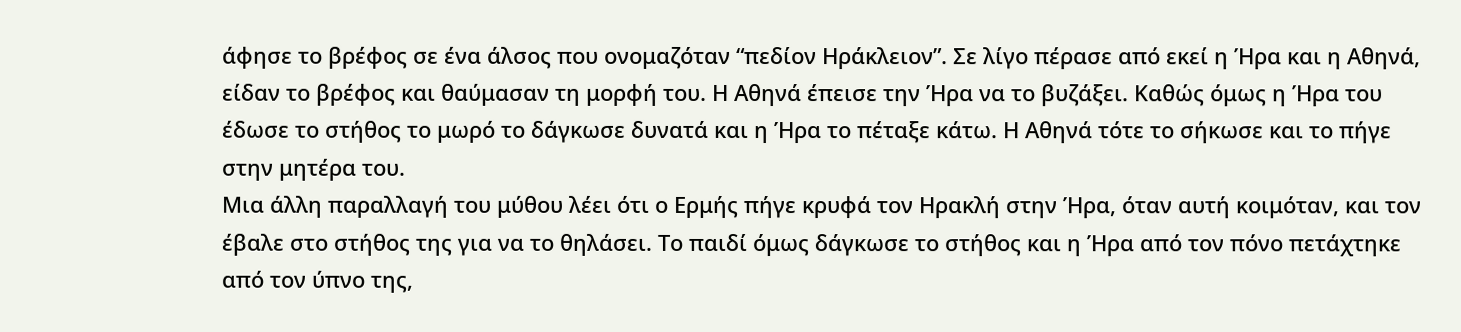άφησε το βρέφος σε ένα άλσος που ονομαζόταν “πεδίον Ηράκλειον”. Σε λίγο πέρασε από εκεί η Ήρα και η Αθηνά, είδαν το βρέφος και θαύμασαν τη μορφή του. Η Αθηνά έπεισε την Ήρα να το βυζάξει. Καθώς όμως η Ήρα του έδωσε το στήθος το μωρό το δάγκωσε δυνατά και η Ήρα το πέταξε κάτω. Η Αθηνά τότε το σήκωσε και το πήγε στην μητέρα του.
Μια άλλη παραλλαγή του μύθου λέει ότι ο Ερμής πήγε κρυφά τον Ηρακλή στην Ήρα, όταν αυτή κοιμόταν, και τον έβαλε στο στήθος της για να το θηλάσει. Το παιδί όμως δάγκωσε το στήθος και η Ήρα από τον πόνο πετάχτηκε από τον ύπνο της,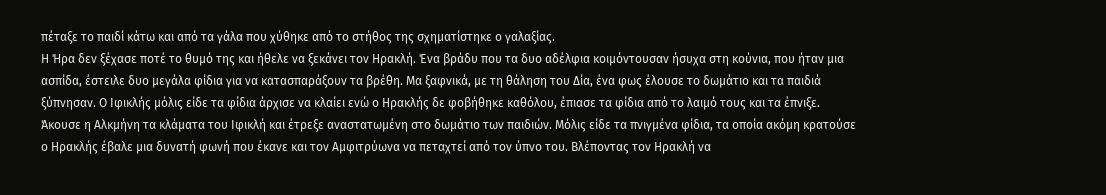πέταξε το παιδί κάτω και από τα γάλα που χύθηκε από το στήθος της σχηματίστηκε ο γαλαξίας.
Η Ήρα δεν ξέχασε ποτέ το θυμό της και ήθελε να ξεκάνει τον Ηρακλή. Ένα βράδυ που τα δυο αδέλφια κοιμόντουσαν ήσυχα στη κούνια, που ήταν μια ασπίδα, έστειλε δυο μεγάλα φίδια για να κατασπαράξουν τα βρέθη. Μα ξαφνικά, με τη θάληση του Δία, ένα φως έλουσε το δωμάτιο και τα παιδιά ξύπνησαν. Ο Ιφικλής μόλις είδε τα φίδια άρχισε να κλαίει ενώ ο Ηρακλής δε φοβήθηκε καθόλου, έπιασε τα φίδια από το λαιμό τους και τα έπνιξε. Άκουσε η Αλκμήνη τα κλάματα του Ιφικλή και έτρεξε αναστατωμένη στο δωμάτιο των παιδιών. Μόλις είδε τα πνιγμένα φίδια, τα οποία ακόμη κρατούσε ο Ηρακλής έβαλε μια δυνατή φωνή που έκανε και τον Αμφιτρύωνα να πεταχτεί από τον ύπνο του. Βλέποντας τον Ηρακλή να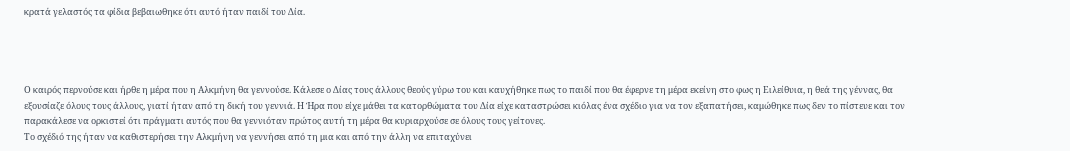κρατά γελαστός τα φίδια βεβαιωθηκε ότι αυτό ήταν παιδί του Δία.




Ο καιρός περνούσε και ήρθε η μέρα που η Αλκμήνη θα γεννούσε. Κάλεσε ο Δίας τους άλλους θεούς γύρω του και καυχήθηκε πως το παιδί που θα έφερνε τη μέρα εκείνη στο φως η Ειλείθυια, η θεά της γέννας, θα εξουσίαζε όλους τους άλλους, γιατί ήταν από τη δική του γεννιά. Η Ήρα που είχε μάθει τα κατορθώματα του Δία είχε καταστρώσει κιόλας ένα σχέδιο για να τον εξαπατήσει, καμώθηκε πως δεν το πίστευε και τον παρακάλεσε να ορκιστεί ότι πράγματι αυτός που θα γεννιόταν πρώτος αυτή τη μέρα θα κυριαρχούσε σε όλους τους γείτονες.
Το σχέδιό της ήταν να καθιστερήσει την Αλκμήνη να γεννήσει από τη μια και από την άλλη να επιταχύνει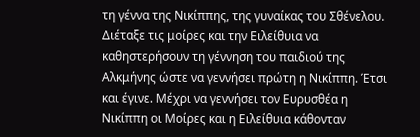τη γέννα της Νικίππης, της γυναίκας του Σθένελου. Διέταξε τις μοίρες και την Ειλείθυια να καθηστερήσουν τη γέννηση του παιδιού της Αλκμήνης ώστε να γεννήσει πρώτη η Νικίππη. Έτσι και έγινε. Μέχρι να γεννήσει τον Ευρυσθέα η Νικίππη οι Μοίρες και η Ειλείθυια κάθονταν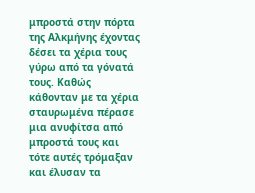μπροστά στην πόρτα της Αλκμήνης έχοντας δέσει τα χέρια τους γύρω από τα γόνατά τους. Καθώς κάθονταν με τα χέρια σταυρωμένα πέρασε μια ανυφίτσα από μπροστά τους και τότε αυτές τρόμαξαν και έλυσαν τα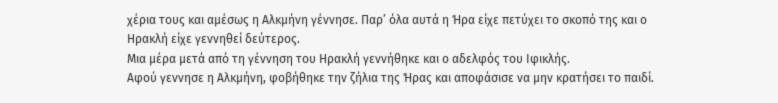χέρια τους και αμέσως η Αλκμήνη γέννησε. Παρ’ όλα αυτά η Ήρα είχε πετύχει το σκοπό της και ο Ηρακλή είχε γεννηθεί δεύτερος.
Μια μέρα μετά από τη γέννηση του Ηρακλή γεννήθηκε και ο αδελφός του Ιφικλής.
Αφού γεννησε η Αλκμήνη, φοβήθηκε την ζήλια της Ήρας και αποφάσισε να μην κρατήσει το παιδί.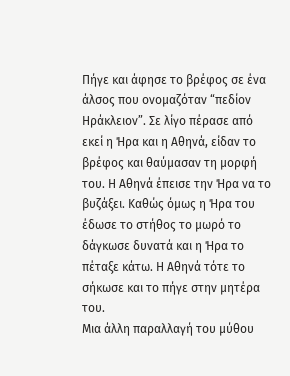Πήγε και άφησε το βρέφος σε ένα άλσος που ονομαζόταν “πεδίον Ηράκλειον”. Σε λίγο πέρασε από εκεί η Ήρα και η Αθηνά, είδαν το βρέφος και θαύμασαν τη μορφή του. Η Αθηνά έπεισε την Ήρα να το βυζάξει. Καθώς όμως η Ήρα του έδωσε το στήθος το μωρό το δάγκωσε δυνατά και η Ήρα το πέταξε κάτω. Η Αθηνά τότε το σήκωσε και το πήγε στην μητέρα του.
Μια άλλη παραλλαγή του μύθου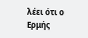λέει ότι ο Ερμής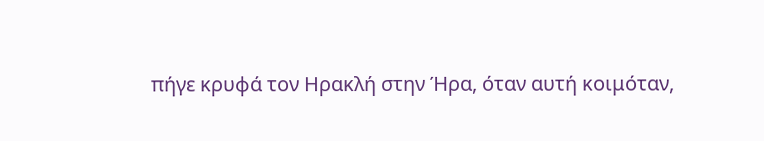πήγε κρυφά τον Ηρακλή στην Ήρα, όταν αυτή κοιμόταν,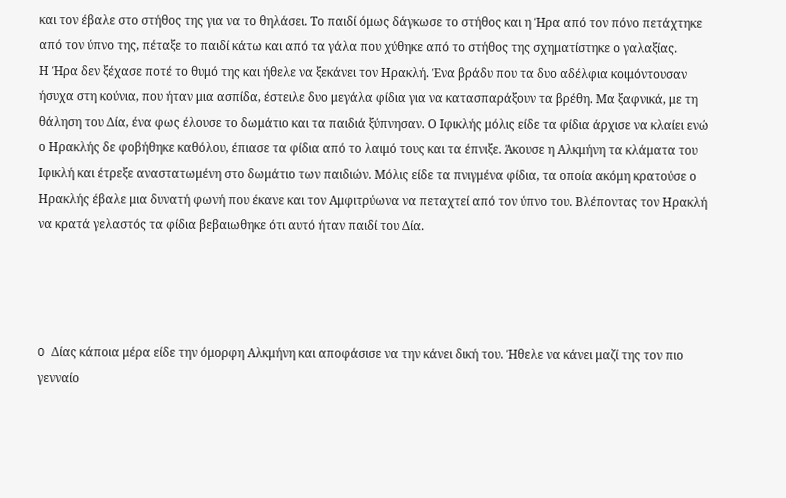και τον έβαλε στο στήθος της για να το θηλάσει. Το παιδί όμως δάγκωσε το στήθος και η Ήρα από τον πόνο πετάχτηκε από τον ύπνο της, πέταξε το παιδί κάτω και από τα γάλα που χύθηκε από το στήθος της σχηματίστηκε ο γαλαξίας.
Η Ήρα δεν ξέχασε ποτέ το θυμό της και ήθελε να ξεκάνει τον Ηρακλή. Ένα βράδυ που τα δυο αδέλφια κοιμόντουσαν ήσυχα στη κούνια, που ήταν μια ασπίδα, έστειλε δυο μεγάλα φίδια για να κατασπαράξουν τα βρέθη. Μα ξαφνικά, με τη θάληση του Δία, ένα φως έλουσε το δωμάτιο και τα παιδιά ξύπνησαν. Ο Ιφικλής μόλις είδε τα φίδια άρχισε να κλαίει ενώ ο Ηρακλής δε φοβήθηκε καθόλου, έπιασε τα φίδια από το λαιμό τους και τα έπνιξε. Άκουσε η Αλκμήνη τα κλάματα του Ιφικλή και έτρεξε αναστατωμένη στο δωμάτιο των παιδιών. Μόλις είδε τα πνιγμένα φίδια, τα οποία ακόμη κρατούσε ο Ηρακλής έβαλε μια δυνατή φωνή που έκανε και τον Αμφιτρύωνα να πεταχτεί από τον ύπνο του. Βλέποντας τον Ηρακλή να κρατά γελαστός τα φίδια βεβαιωθηκε ότι αυτό ήταν παιδί του Δία.




O Δίας κάποια μέρα είδε την όμορφη Αλκμήνη και αποφάσισε να την κάνει δική του. Ήθελε να κάνει μαζί της τον πιο γενναίο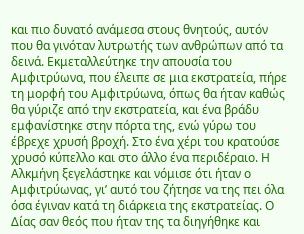και πιο δυνατό ανάμεσα στους θνητούς, αυτόν που θα γινόταν λυτρωτής των ανθρώπων από τα δεινά. Εκμεταλλεύτηκε την απουσία του Αμφιτρύωνα, που έλειπε σε μια εκστρατεία, πήρε τη μορφή του Αμφιτρύωνα, όπως θα ήταν καθώς θα γύριζε από την εκστρατεία, και ένα βράδυ εμφανίστηκε στην πόρτα της, ενώ γύρω του έβρεχε χρυσή βροχή. Στο ένα χέρι του κρατούσε χρυσό κύπελλο και στο άλλο ένα περιδέραιο. Η Αλκμήνη ξεγελάστηκε και νόμισε ότι ήταν ο Αμφιτρύωνας, γι’ αυτό του ζήτησε να της πει όλα όσα έγιναν κατά τη διάρκεια της εκστρατείας. Ο Δίας σαν θεός που ήταν της τα διηγήθηκε και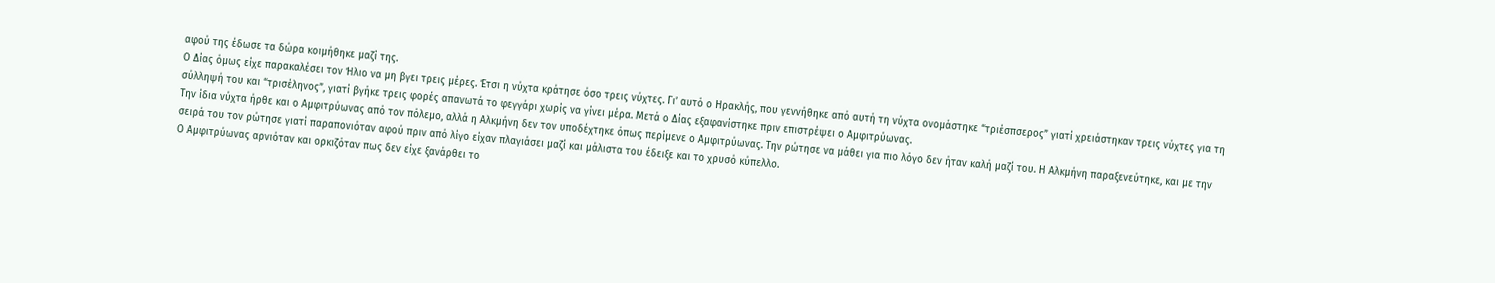αφού της έδωσε τα δώρα κοιμήθηκε μαζί της.
Ο Δίας όμως είχε παρακαλέσει τον Ήλιο να μη βγει τρεις μέρες. Έτσι η νύχτα κράτησε όσο τρεις νύχτες. Γι’ αυτό ο Ηρακλής, που γεννήθηκε από αυτή τη νύχτα ονομάστηκε “τριέσπσερος” γιατί χρειάστηκαν τρεις νύχτες για τη σύλληψή του και “τρισέληνος”, γιατί βγήκε τρεις φορές απανωτά το φεγγάρι χωρίς να γίνει μέρα. Μετά ο Δίας εξαφανίστηκε πριν επιστρέψει ο Αμφιτρύωνας.
Την ίδια νύχτα ήρθε και ο Αμφιτρύωνας από τον πόλεμο, αλλά η Αλκμήνη δεν τον υποδέχτηκε όπως περίμενε ο Αμφιτρύωνας. Την ρώτησε να μάθει για πιο λόγο δεν ήταν καλή μαζί του. Η Αλκμήνη παραξενεύτηκε, και με την σειρά του τον ρώτησε γιατί παραπονιόταν αφού πριν από λίγο είχαν πλαγιάσει μαζί και μάλιστα του έδειξε και το χρυσό κύπελλο.
Ο Αμφιτρύωνας αρνιόταν και ορκιζόταν πως δεν είχε ξανάρθει το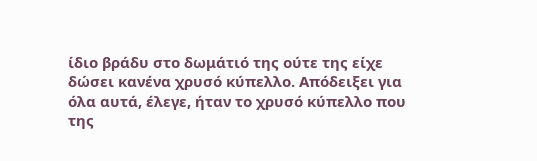ίδιο βράδυ στο δωμάτιό της ούτε της είχε δώσει κανένα χρυσό κύπελλο. Απόδειξει για όλα αυτά, έλεγε, ήταν το χρυσό κύπελλο που της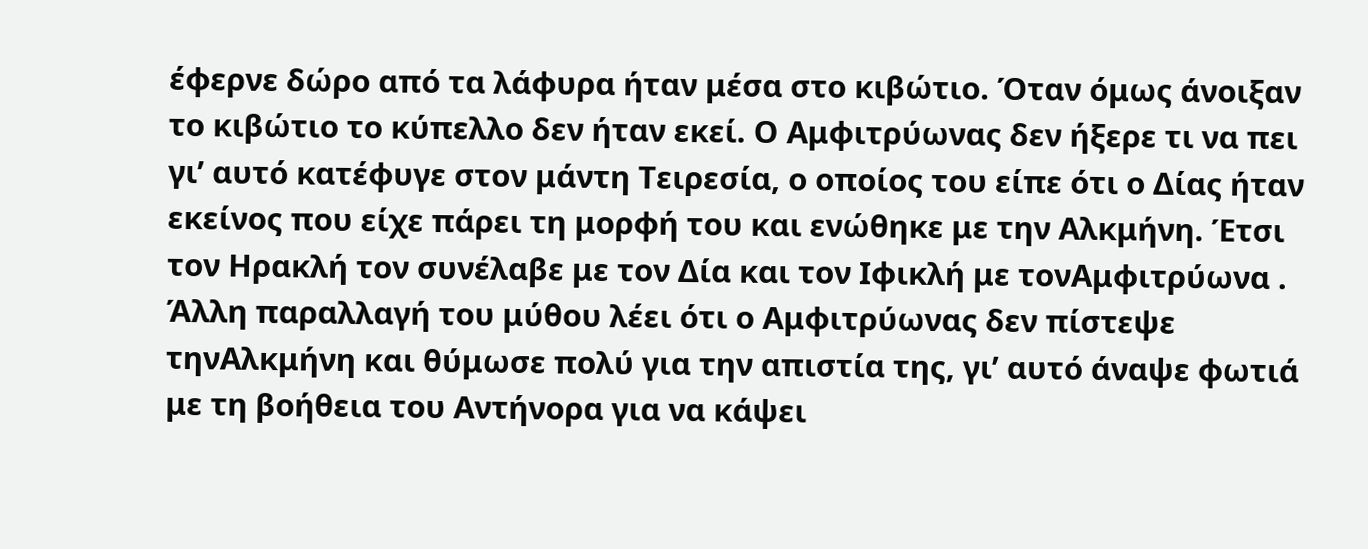έφερνε δώρο από τα λάφυρα ήταν μέσα στο κιβώτιο. Όταν όμως άνοιξαν το κιβώτιο το κύπελλο δεν ήταν εκεί. Ο Αμφιτρύωνας δεν ήξερε τι να πει γι’ αυτό κατέφυγε στον μάντη Τειρεσία, ο οποίος του είπε ότι ο Δίας ήταν εκείνος που είχε πάρει τη μορφή του και ενώθηκε με την Αλκμήνη. Έτσι τον Ηρακλή τον συνέλαβε με τον Δία και τον Ιφικλή με τονΑμφιτρύωνα .
Άλλη παραλλαγή του μύθου λέει ότι ο Αμφιτρύωνας δεν πίστεψε τηνΑλκμήνη και θύμωσε πολύ για την απιστία της, γι’ αυτό άναψε φωτιά με τη βοήθεια του Αντήνορα για να κάψει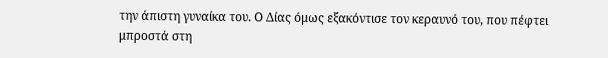την άπιστη γυναίκα του. Ο Δίας όμως εξακόντισε τον κεραυνό του, που πέφτει μπροστά στη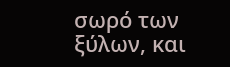σωρό των ξύλων, και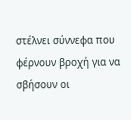στέλνει σύννεφα που φέρνουν βροχή για να σβήσουν οι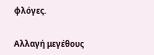φλόγες.


Αλλαγή μεγέθους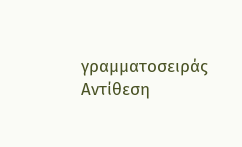γραμματοσειράς
Αντίθεση